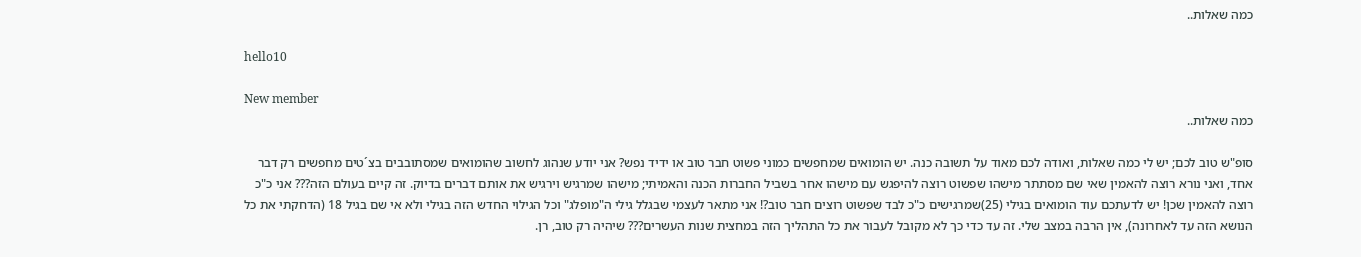כמה שאלות..

hello10

New member
כמה שאלות..

סופ"ש טוב לכם; יש לי כמה שאלות, ואודה לכם מאוד על תשובה כנה. יש הומואים שמחפשים כמוני פשוט חבר טוב או ידיד נפש? אני יודע שנהוג לחשוב שהומואים שמסתובבים בצ´טים מחפשים רק דבר אחד, ואני נורא רוצה להאמין שאי שם מסתתר מישהו שפשוט רוצה להיפגש עם מישהו אחר בשביל החברות הכנה והאמיתי; מישהו שמרגיש וירגיש את אותם דברים בדיוק. זה קיים בעולם הזה??? אני כ"כ רוצה להאמין שכן! יש לדעתכם עוד הומואים בגילי (25)שמרגישים כ"כ לבד שפשוט רוצים חבר טוב?! אני מתאר לעצמי שבגלל גילי ה"מופלג" וכל הגילוי החדש הזה בגילי ולא אי שם בגיל 18 (הדחקתי את כל הנושא הזה עד לאחרונה), אין הרבה במצב שלי. זה עד כדי כך לא מקובל לעבור את כל התהליך הזה במחצית שנות העשרים??? שיהיה רק טוב, רן.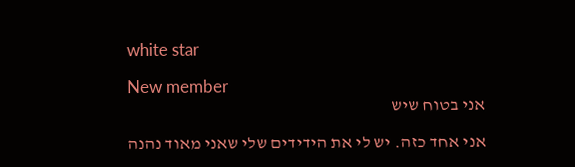white star

New member
אני בטוח שיש

אני אחד כזה. יש לי את הידידים שלי שאני מאוד נהנה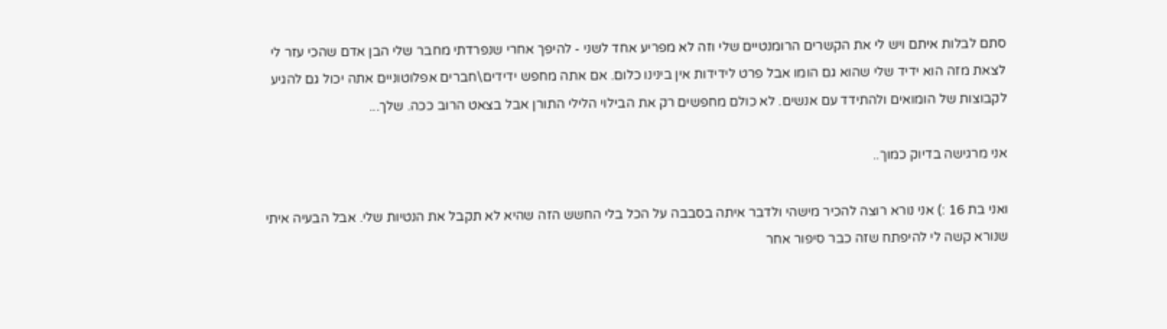סתם לבלות איתם ויש לי את הקשרים הרומנטיים שלי וזה לא מפריע אחד לשני - להיפך אחרי שנפרדתי מחבר שלי הבן אדם שהכי עזר לי לצאת מזה הוא ידיד שלי שהוא גם הומו אבל פרט לידידות אין בינינו כלום. אם אתה מחפש ידידים\חברים אפלוטוניים אתה יכול גם להגיע לקבוצות של הומואים ולהתידד עם אנשים. לא כולם מחפשים רק את הבילוי הלילי התורן אבל בצאט הרוב ככה. שלך...

אני מרגישה בדיוק כמוך..

ואני בת 16 :) אני נורא רוצה להכיר מישהי ולדבר איתה בסבבה על הכל בלי החשש הזה שהיא לא תקבל את הנטיות שלי. אבל הבעיה איתי שנורא קשה לי להיפתח שזה כבר סיפור אחר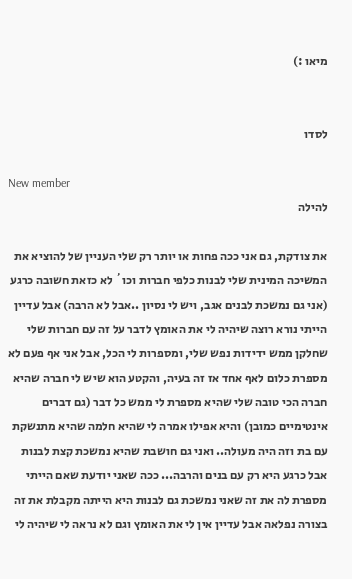מיאו :)


לסדו

New member
להילה

את צודקת, גם אני ככה פחות או יותר רק שלי העניין של להוציא את המשיכה המינית שלי לבנות כלפי חברות וכו´ לא כזאת חשובה כרגע (אני גם נמשכת לבנים אגב, ויש לי נסיון ..אבל לא הרבה) אבל עדיין הייתי נורא רוצה שיהיה לי את האומץ לדבר על זה עם חברות שלי שחלקן ממש ידידות נפש שלי, ומספרות לי הכל, אבל אני אף פעם לא מספרת כלום לאף אחד אז זה בעיה, והקטע הוא שיש לי חברה שהיא חברה הכי טובה שלי שהיא מספרת לי ממש כל דבר (גם דברים אינטימיים כמובן) והיא אפילו אמרה לי שהיא חלמה שהיא מתנשקת עם בת וזה היה מעולה.. ואני גם חושבת שהיא נמשכת קצת לבנות אבל כרגע היא רק עם בנים והרבה... ככה שאני יודעת שאם הייתי מספרת לה את זה שאני נמשכת גם לבנות היא הייתה מקבלת את זה בצורה נפלאה אבל עדיין אין לי את האומץ וגם לא נראה לי שיהיה לי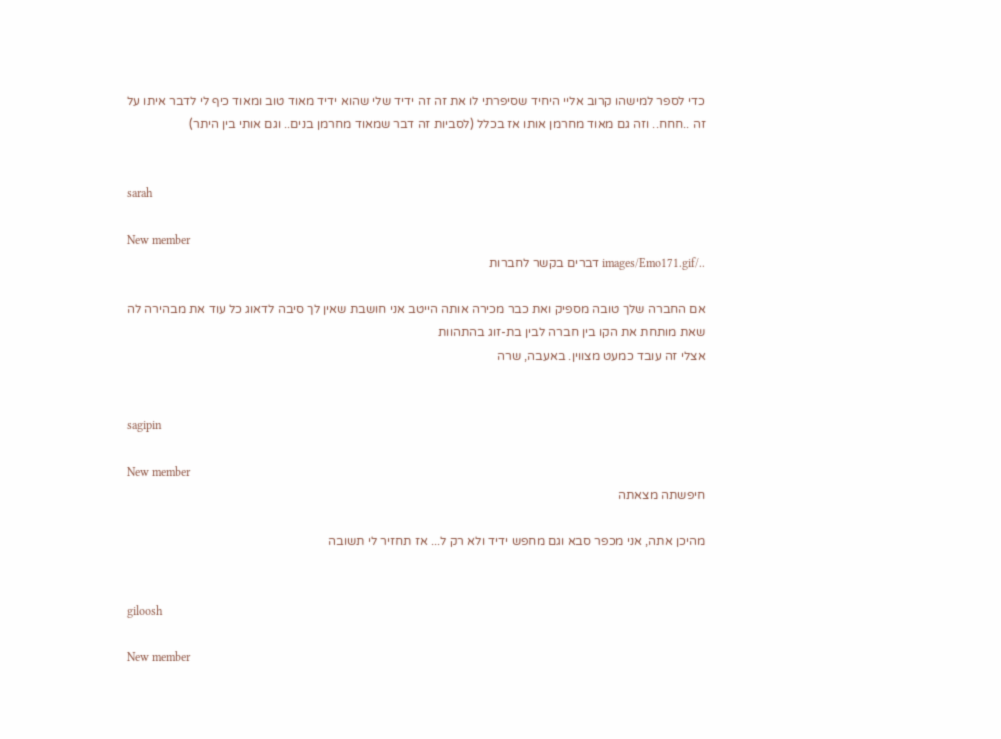כדי לספר למישהו קרוב אליי היחיד שסיפרתי לו את זה זה ידיד שלי שהוא ידיד מאוד טוב ומאוד כיף לי לדבר איתו על זה ..חחח.. וזה גם מאוד מחרמן אותו אז בכלל (לסביות זה דבר שמאוד מחרמן בנים.. וגם אותי בין היתר)


sarah

New member
../images/Emo171.gif דברים בקשר לחברות

אם החברה שלך טובה מספיק ואת כבר מכירה אותה הייטב אני חושבת שאין לך סיבה לדאוג כל עוד את מבהירה לה שאת מותחת את הקו בין חברה לבין בת-זוג בהתהוות
אצלי זה עובד כמעט מצווין. באעבה, שרה


sagipin

New member
חיפשתה מצאתה

מהיכן אתה, אני מכפר סבא וגם מחפש ידיד ולא רק ל... אז תחזיר לי תשובה


giloosh

New member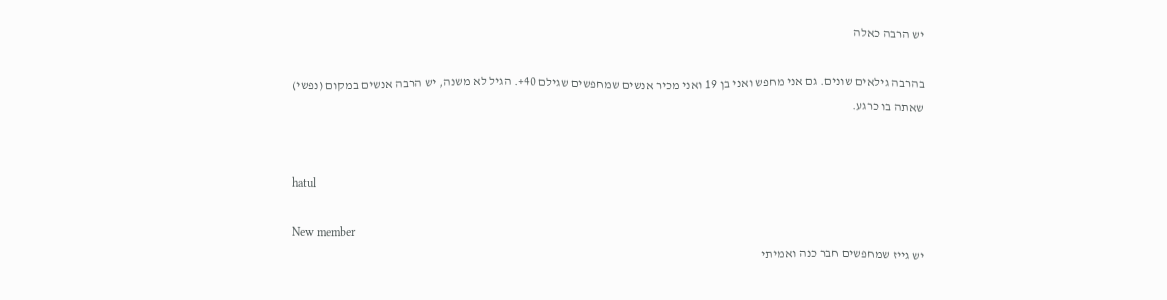יש הרבה כאלה

בהרבה גילאים שונים. גם אני מחפש ואני בן 19 ואני מכיר אנשים שמחפשים שגילם 40+. הגיל לא משנה, יש הרבה אנשים במקום (נפשי) שאתה בו כרגע.


hatul

New member
יש גייז שמחפשים חבר כנה ואמיתי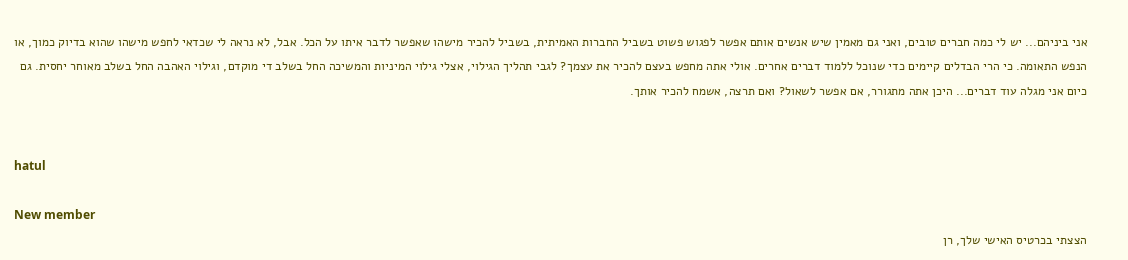אני ביניהם... יש לי כמה חברים טובים, ואני גם מאמין שיש אנשים אותם אפשר לפגוש פשוט בשביל החברות האמיתית, בשביל להכיר מישהו שאפשר לדבר איתו על הכל. אבל, לא נראה לי שכדאי לחפש מישהו שהוא בדיוק כמוך, או הנפש התאומה. כי הרי הבדלים קיימים כדי שנוכל ללמוד דברים אחרים. אולי אתה מחפש בעצם להכיר את עצמך? לגבי תהליך הגילוי, אצלי גילוי המיניות והמשיכה החל בשלב די מוקדם, וגילוי האהבה החל בשלב מאוחר יחסית. גם כיום אני מגלה עוד דברים... היכן אתה מתגורר, אם אפשר לשאול? ואם תרצה, אשמח להכיר אותך.


hatul

New member
הצצתי בכרטיס האישי שלך, רן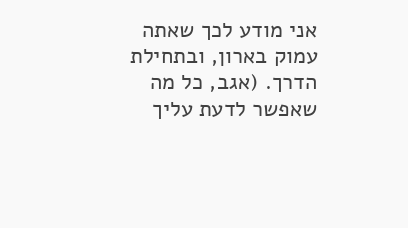אני מודע לכך שאתה עמוק בארון, ובתחילת הדרך. (אגב, כל מה שאפשר לדעת עליך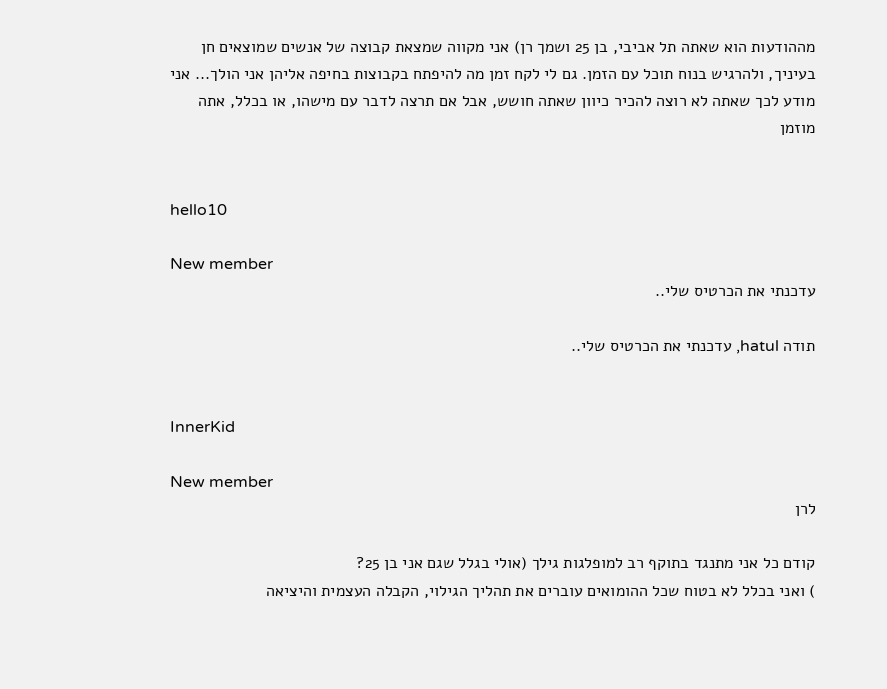מההודעות הוא שאתה תל אביבי, בן 25 ושמך רן) אני מקווה שמצאת קבוצה של אנשים שמוצאים חן בעיניך, ולהרגיש בנוח תוכל עם הזמן. גם לי לקח זמן מה להיפתח בקבוצות בחיפה אליהן אני הולך... אני מודע לכך שאתה לא רוצה להכיר כיוון שאתה חושש, אבל אם תרצה לדבר עם מישהו, או בכלל, אתה מוזמן


hello10

New member
עדכנתי את הכרטיס שלי..

תודה hatul, עדכנתי את הכרטיס שלי..


InnerKid

New member
לרן

קודם כל אני מתנגד בתוקף רב למופלגות גילך (אולי בגלל שגם אני בן 25?
) ואני בכלל לא בטוח שכל ההומואים עוברים את תהליך הגילוי, הקבלה העצמית והיציאה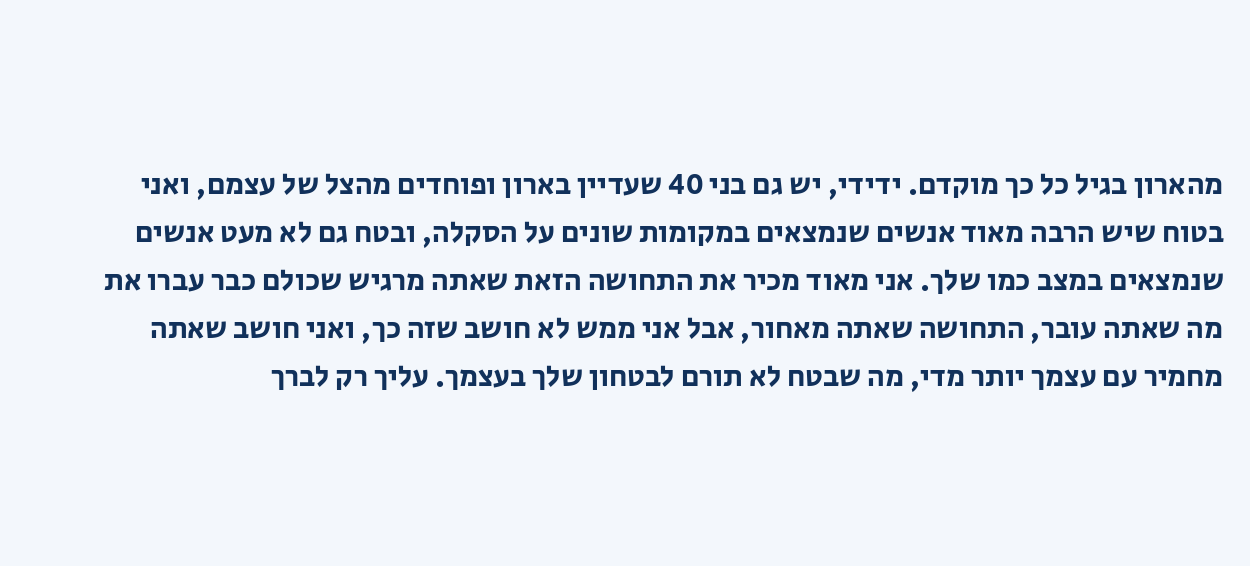מהארון בגיל כל כך מוקדם. ידידי, יש גם בני 40 שעדיין בארון ופוחדים מהצל של עצמם, ואני בטוח שיש הרבה מאוד אנשים שנמצאים במקומות שונים על הסקלה, ובטח גם לא מעט אנשים שנמצאים במצב כמו שלך. אני מאוד מכיר את התחושה הזאת שאתה מרגיש שכולם כבר עברו את מה שאתה עובר, התחושה שאתה מאחור, אבל אני ממש לא חושב שזה כך, ואני חושב שאתה מחמיר עם עצמך יותר מדי, מה שבטח לא תורם לבטחון שלך בעצמך. עליך רק לברך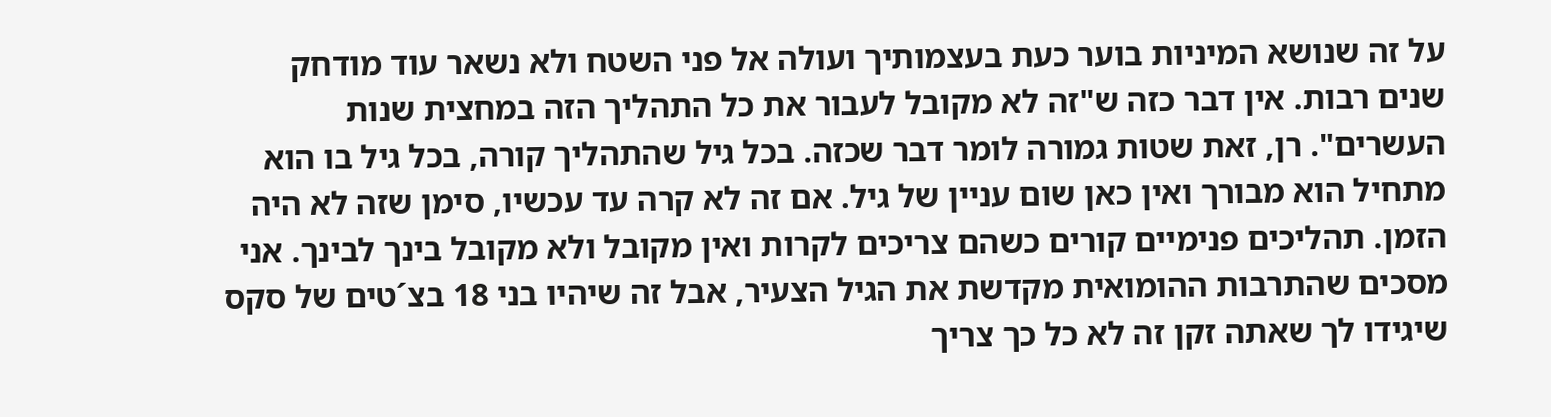על זה שנושא המיניות בוער כעת בעצמותיך ועולה אל פני השטח ולא נשאר עוד מודחק שנים רבות. אין דבר כזה ש"זה לא מקובל לעבור את כל התהליך הזה במחצית שנות העשרים". רן, זאת שטות גמורה לומר דבר שכזה. בכל גיל שהתהליך קורה, בכל גיל בו הוא מתחיל הוא מבורך ואין כאן שום עניין של גיל. אם זה לא קרה עד עכשיו, סימן שזה לא היה הזמן. תהליכים פנימיים קורים כשהם צריכים לקרות ואין מקובל ולא מקובל בינך לבינך. אני מסכים שהתרבות ההומואית מקדשת את הגיל הצעיר, אבל זה שיהיו בני 18 בצ´טים של סקס שיגידו לך שאתה זקן זה לא כל כך צריך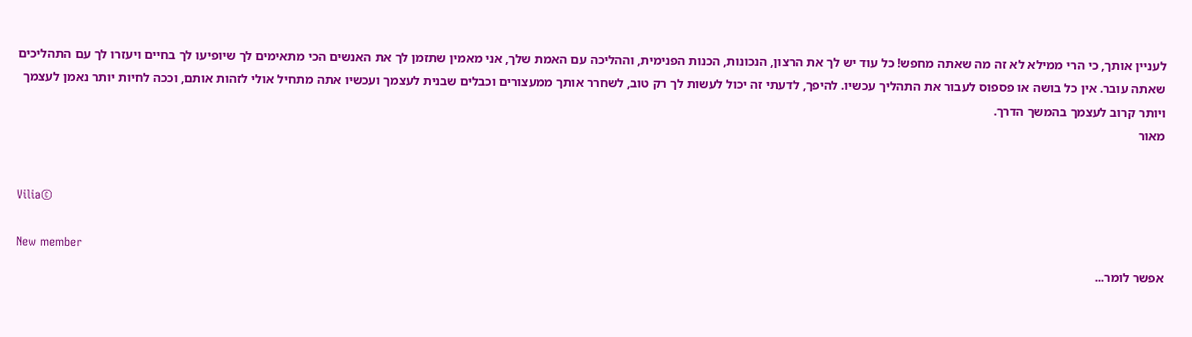לעניין אותך, כי הרי ממילא לא זה מה שאתה מחפש! כל עוד יש לך את הרצון, הנכונות, הכנות הפנימית, וההליכה עם האמת שלך, אני מאמין שתזמן לך את האנשים הכי מתאימים לך שיופיעו לך בחיים ויעזרו לך עם התהליכים שאתה עובר. אין כל בושה או פספוס לעבור את התהליך עכשיו. להיפך, לדעתי זה יכול לעשות לך רק טוב, לשחרר אותך ממעצורים וכבלים שבנית לעצמך ועכשיו אתה מתחיל אולי לזהות אותם, וככה לחיות יותר נאמן לעצמך ויותר קרוב לעצמך בהמשך הדרך.
מאור


Vilia©

New member
אפשר לומר...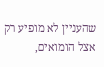שהעניין לא מופיע רק אצל הומואים,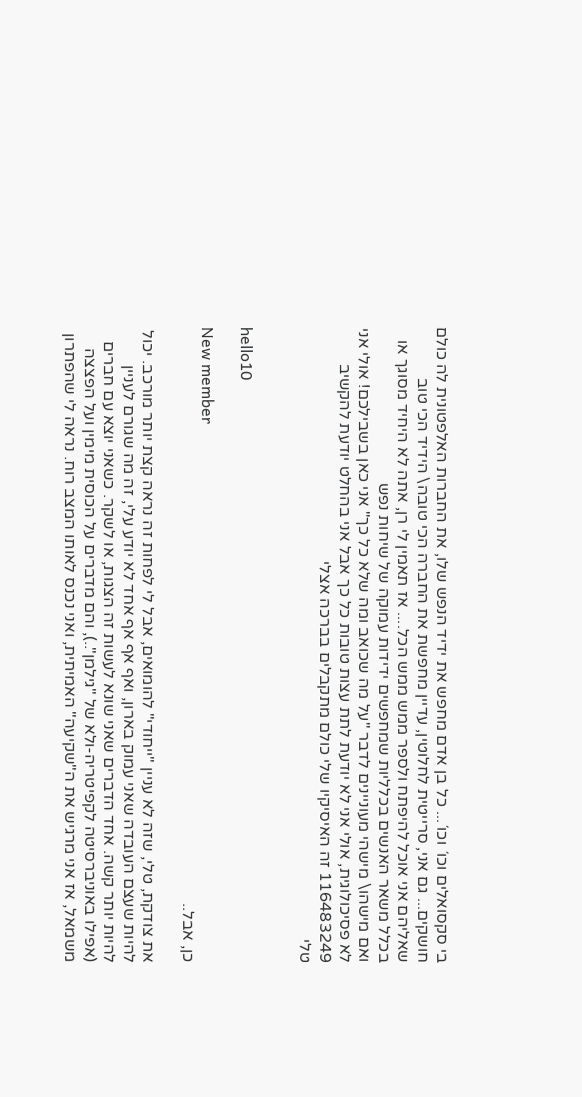בי סקסואלים וכו´ וכו´... כל בן אדם מחפש את ידיד הנפש שלו, את החברות האלפטונית לה כולם חושקים... גם אני, סרייטית לחלוטין, עדיין מחפשת את החברה הכי טובה\ הידיד הכי טוב שאליהם אני אוכל להיפתח ולספר ממש ממש הכל.... אז תאמין לי רן, אתה לא היחיד מסוגך או בכלל משאר האנשים בכלליות שמחפשים ידידות עמוקה של שיחות נפש
ואם מישהו\ מישהי מעוניינים לדבר "על מה שכואב ומה שלא כל כך" אני כאן בשבילכם! אולי אני לא פסיכולוגית, אולי אני לא יודעת לתת עצות טובות כל כך אבל אני בהחלט יודעת להקשיב
116483249 זה האיסיקיו שלי כולם מתקבלים בברכה אצלי
טלי


hello10

New member
כן, אבל..

את צודקת, טלי, שזה לא עניין "ייחודי" להומואים, אבל לי לפחות זה נראה קצת יותר מורכב. יכול להיות שעצם העובדה שאני עמוק בארון, ואף אף אף אחד לא יודע עלי, זה מה שגורם לעניין להיות יותר קשה. אחד הדברים שאני שונא לעשות זה הצגות, או לשקר. כשאני יוצא עם חברים (אפילו באוניברסיטה לקפיטריה-ולא של "גילמן"..), והם מדברים על הכוסית מימין ועל הפצצה משמאל, אז אני מרגיש את ה"שקיעה" האמיתית, ואני נכנס לאותו המצב רוח. נראה לי שהפתרון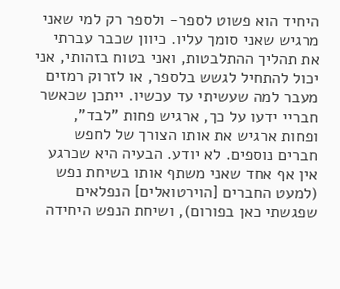היחיד הוא פשוט לספר- ולספר רק למי שאני מרגיש שאני סומך עליו. כיוון שכבר עברתי את תהליך ההתלבטות, ואני בטוח בזהותי, אני יכול להתחיל לגשש בלספר, או לזרוק רמזים מעבר למה שעשיתי עד עכשיו. ייתכן שכאשר חבריי ידעו על כך, ארגיש פחות "לבד", ופחות ארגיש את אותו הצורך של לחפש חברים נוספים. לא יודע. הבעיה היא שכרגע אין אף אחד שאני משתף אותו בשיחת נפש (למעט החברים [הוירטואלים] הנפלאים שפגשתי כאן בפורום), ושיחת הנפש היחידה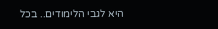היא לגבי הלימודים.. בכל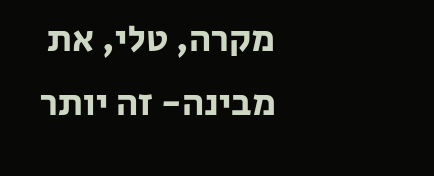מקרה, טלי, את מבינה- זה יותר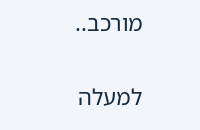מורכב..

למעלה